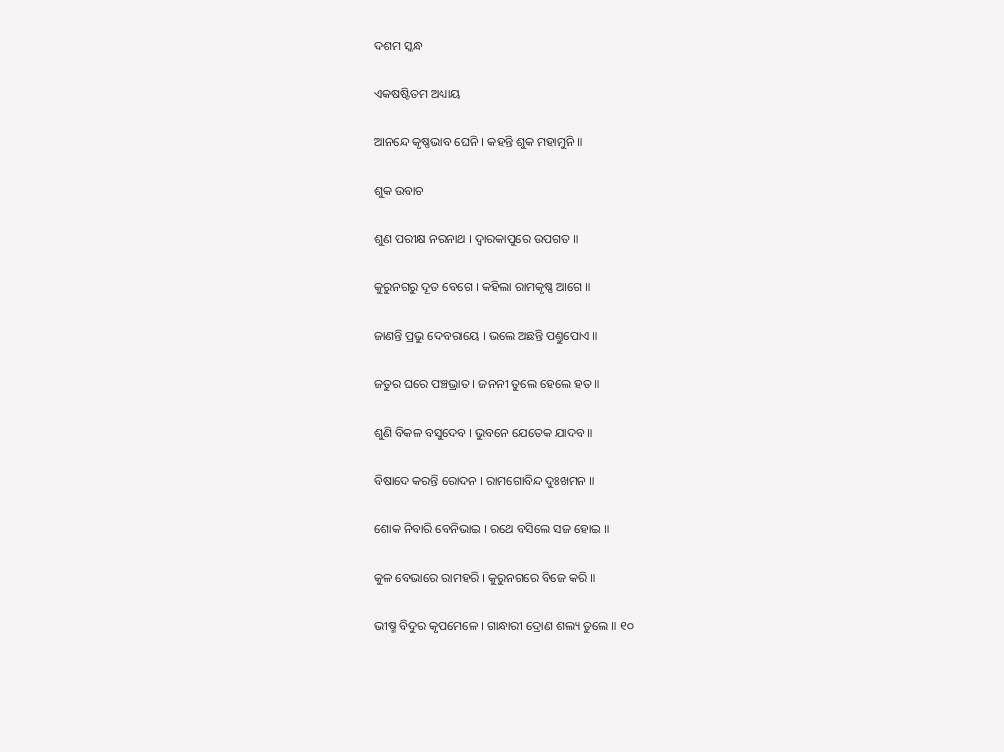ଦଶମ ସ୍କନ୍ଧ

ଏକଷଷ୍ଟିତମ ଅଧ୍ୟାୟ

ଆନନ୍ଦେ କୃଷ୍ଣଭାବ ଘେନି । କହନ୍ତି ଶୁକ ମହାମୁନି ॥

ଶୁକ ଉବାଚ

ଶୁଣ ପରୀକ୍ଷ ନରନାଥ । ଦ୍ୱାରକାପୁରେ ଉପଗତ ॥

କୁରୁନଗରୁ ଦୂତ ବେଗେ । କହିଲା ରାମକୃଷ୍ଣ ଆଗେ ॥

ଜାଣନ୍ତି ପ୍ରଭୁ ଦେବରାୟେ । ଭଲେ ଅଛନ୍ତି ପଣ୍ତୁପୋଏ ॥

ଜତୁର ଘରେ ପଞ୍ଚଭ୍ରାତ । ଜନନୀ ତୁଲେ ହେଲେ ହତ ॥

ଶୁଣି ବିକଳ ବସୁଦେବ । ଭୁବନେ ଯେତେକ ଯାଦବ ॥

ବିଷାଦେ କରନ୍ତି ରୋଦନ । ରାମଗୋବିନ୍ଦ ଦୁଃଖମନ ॥

ଶୋକ ନିବାରି ବେନିଭାଇ । ରଥେ ବସିଲେ ସଜ ହୋଇ ॥

କୁଳ ବେଭାରେ ରାମହରି । କୁରୁନଗରେ ବିଜେ କରି ॥

ଭୀଷ୍ମ ବିଦୁର କୃପମେଳେ । ଗାନ୍ଧାରୀ ଦ୍ରୋଣ ଶଲ୍ୟ ତୁଲେ ॥ ୧୦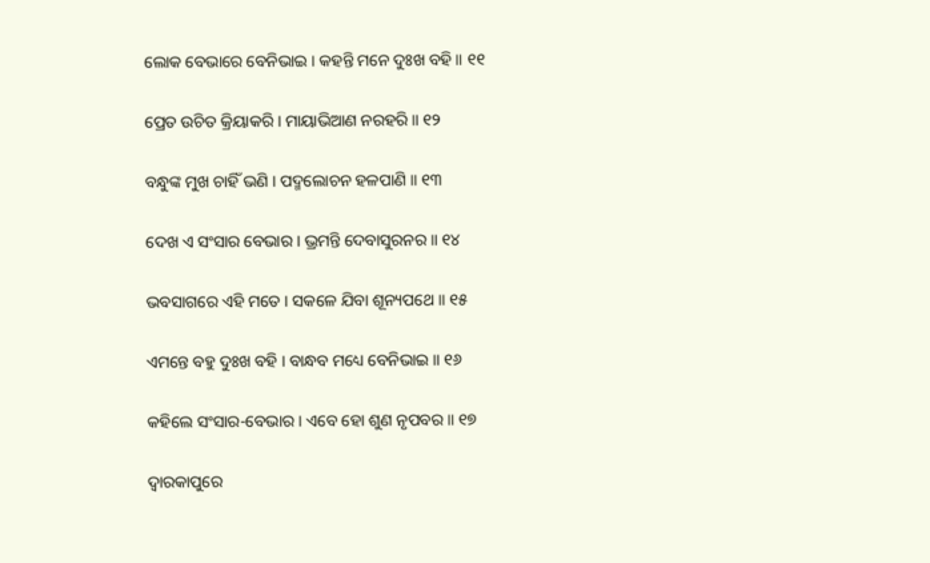ଲୋକ ବେଭାରେ ବେନିଭାଇ । କହନ୍ତି ମନେ ଦୁଃଖ ବହି ॥ ୧୧

ପ୍ରେତ ଉଚିତ କ୍ରିୟାକରି । ମାୟାଭିଆଣ ନରହରି ॥ ୧୨

ବନ୍ଧୁଙ୍କ ମୁଖ ଚାହିଁ ଭଣି । ପଦ୍ମଲୋଚନ ହଳପାଣି ॥ ୧୩

ଦେଖ ଏ ସଂସାର ବେଭାର । ଭ୍ରମନ୍ତି ଦେବାସୁରନର ॥ ୧୪

ଭବସାଗରେ ଏହି ମତେ । ସକଳେ ଯିବା ଶୂନ୍ୟପଥେ ॥ ୧୫

ଏମନ୍ତେ ବହୁ ଦୁଃଖ ବହି । ବାନ୍ଧବ ମଧ୍ୟେ ବେନିଭାଇ ॥ ୧୬

କହିଲେ ସଂସାର-ବେଭାର । ଏବେ ହୋ ଶୁଣ ନୃପବର ॥ ୧୭

ଦ୍ୱାରକାପୁରେ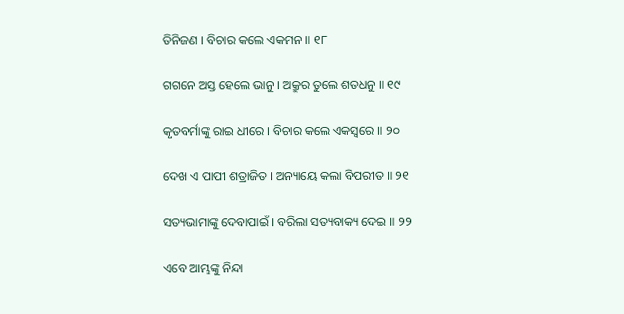ତିନିଜଣ । ବିଚାର କଲେ ଏକମନ ॥ ୧୮

ଗଗନେ ଅସ୍ତ ହେଲେ ଭାନୁ । ଅକ୍ରୁର ତୁଲେ ଶତଧନୁ ॥ ୧୯

କୃତବର୍ମାଙ୍କୁ ରାଇ ଧୀରେ । ବିଚାର କଲେ ଏକସ୍ୱରେ ॥ ୨୦

ଦେଖ ଏ ପାପୀ ଶତ୍ରାଜିତ । ଅନ୍ୟାୟେ କଲା ବିପରୀତ ॥ ୨୧

ସତ୍ୟଭାମାଙ୍କୁ ଦେବାପାଇଁ । ବରିଲା ସତ୍ୟବାକ୍ୟ ଦେଇ ॥ ୨୨

ଏବେ ଆମ୍ଭଙ୍କୁ ନିନ୍ଦା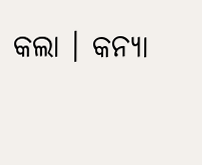କଲା । କନ୍ୟା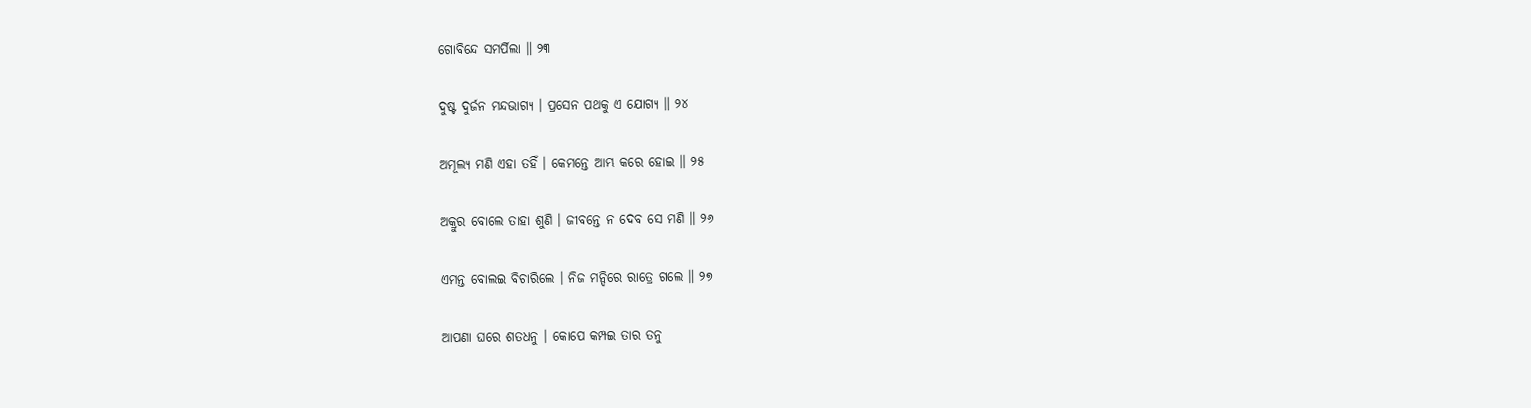ଗୋବିନ୍ଦେ ସମର୍ପିଲା ॥ ୨୩

ଦୁଷ୍ଟ ଦୁର୍ଜନ ମନ୍ଦଭାଗ୍ୟ । ପ୍ରସେନ ପଥକୁ ଏ ଯୋଗ୍ୟ ॥ ୨୪

ଅମୂଲ୍ୟ ମଣି ଏହା ତହିଁ । କେମନ୍ତେ ଆମ୍ଭ କରେ ହୋଇ ॥ ୨୫

ଅକ୍ରୁର ବୋଲେ ତାହା ଶୁଣି । ଜୀବନ୍ତେ ନ ଦେବ ସେ ମଣି ॥ ୨୬

ଏମନ୍ତ ବୋଲଇ ବିଚାରିଲେ । ନିଜ ମନ୍ଦିରେ ରାତ୍ରେ ଗଲେ ॥ ୨୭

ଆପଣା ଘରେ ଶତଧନୁ । କୋପେ କମ୍ପଇ ତାର ତନୁ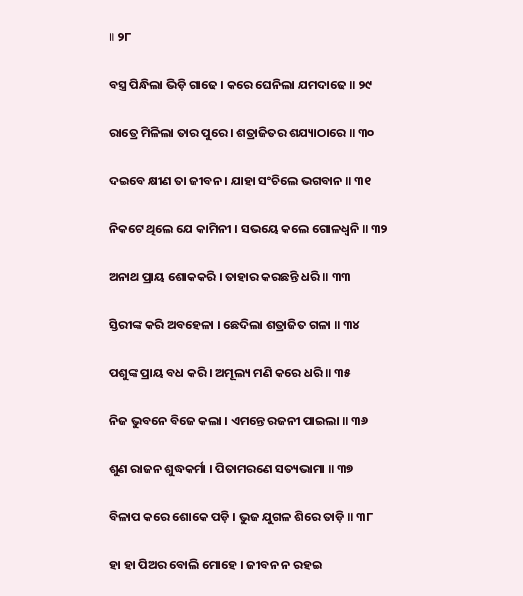॥ ୨୮

ବସ୍ତ୍ର ପିନ୍ଧିଲା ଭିଡ଼ି ଗାଢେ । କରେ ଘେନିଲା ଯମଦାଢେ ॥ ୨୯

ରାତ୍ରେ ମିଳିଲା ତାର ପୁରେ । ଶତ୍ରାଜିତର ଶଯ୍ୟାଠାରେ ॥ ୩୦

ଦଇବେ କ୍ଷୀଣ ତା ଜୀବନ । ଯାହା ସଂଚିଲେ ଭଗବାନ ॥ ୩୧

ନିକଟେ ଥିଲେ ଯେ କାମିନୀ । ସଭୟେ କଲେ ଗୋଳଧ୍ୱନି ॥ ୩୨

ଅନାଥ ପ୍ରାୟ ଶୋକକରି । ତାହାର କରଛନ୍ତି ଧରି ॥ ୩୩

ସ୍ତିରୀଙ୍କ କରି ଅବହେଳା । ଛେଦିଲା ଶତ୍ରାଜିତ ଗଳା ॥ ୩୪

ପଶୁଙ୍କ ପ୍ରାୟ ବଧ କରି । ଅମୂଲ୍ୟ ମଣି କରେ ଧରି ॥ ୩୫

ନିଜ ଭୁବନେ ବିଜେ କଲା । ଏମନ୍ତେ ରଜନୀ ପାଇଲା ॥ ୩୬

ଶୁଣ ରାଜନ ଶୁଦ୍ଧକର୍ମା । ପିତାମରଣେ ସତ୍ୟଭାମା ॥ ୩୭

ବିଳାପ କରେ ଶୋକେ ପଡ଼ି । ଭୁଜ ଯୁଗଳ ଶିରେ ତାଡ଼ି ॥ ୩୮

ହା ହା ପିଅର ବୋଲି ମୋହେ । ଜୀବନ ନ ରହଇ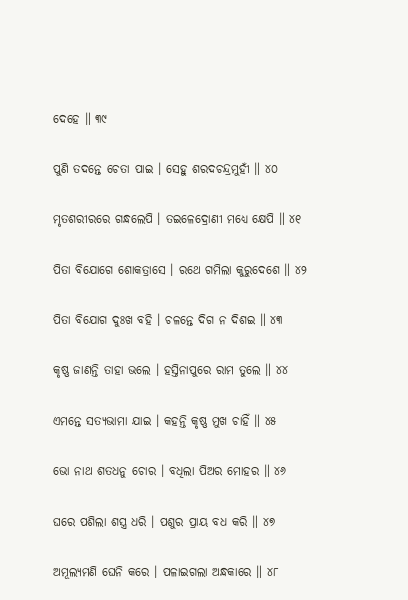ଦେହେ ॥ ୩୯

ପୁଣି ତଦନ୍ତେ ଚେତା ପାଇ । ସେହୁ ଶରଦଚନ୍ଦ୍ରମୁହୀଁ ॥ ୪୦

ମୃତଶରୀରରେ ଗନ୍ଧଲେପି । ତଇଳେଦ୍ରୋଣୀ ମଧ୍ୟେ କ୍ଷେପି ॥ ୪୧

ପିତା ବିଯୋଗେ ଶୋକତ୍ରାସେ । ରଥେ ଗମିଲା କୁରୁଦେଶେ ॥ ୪୨

ପିତା ବିଯୋଗ ଦୁଃଖ ବହି । ଚଳନ୍ତେ ଦିଗ ନ ଦିଶଇ ॥ ୪୩

କୃଷ୍ଣ ଜାଣନ୍ତି ତାହା ଭଲେ । ହସ୍ତିନାପୁରେ ରାମ ତୁଲେ ॥ ୪୪

ଏମନ୍ତେ ସତ୍ୟଭାମା ଯାଇ । କହନ୍ତି କୃଷ୍ଣ ମୁଖ ଚାହିଁ ॥ ୪୫

ଭୋ ନାଥ ଶତଧନୁ ଚୋର । ବଧିଲା ପିଅର ମୋହର ॥ ୪୬

ଘରେ ପଶିଲା ଶସ୍ତ୍ର ଧରି । ପଶୁର ପ୍ରାୟ ବଧ କରି ॥ ୪୭

ଅମୂଲ୍ୟମଣି ଘେନି କରେ । ପଳାଇଗଲା ଅନ୍ଧକାରେ ॥ ୪୮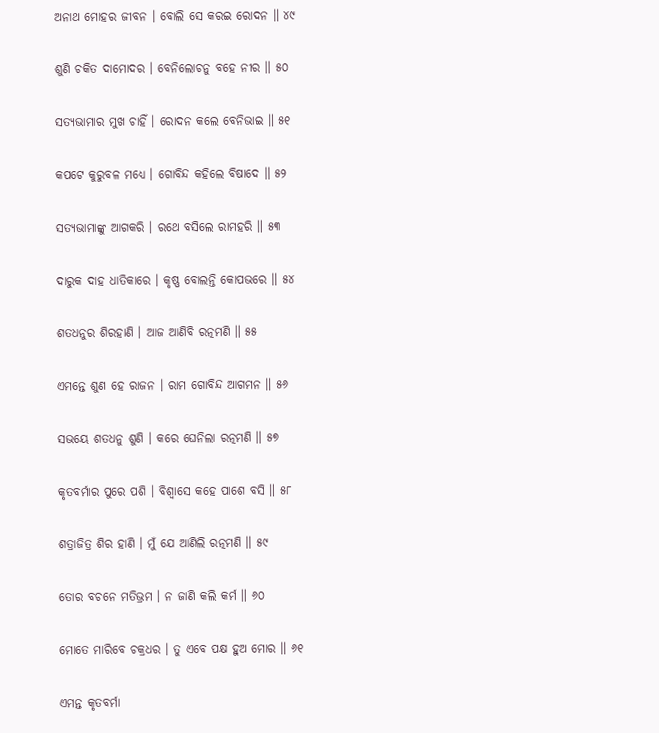ଅନାଥ ମୋହର ଜୀବନ । ବୋଲି ସେ କରଇ ରୋଦନ ॥ ୪୯

ଶୁଣି ଚକିତ ଦାମୋଦର । ବେନିଲୋଚନୁ ବହେ ନୀର ॥ ୫୦

ସତ୍ୟଭାମାର ମୁଖ ଚାହିଁ । ରୋଦନ କଲେ ବେନିଭାଇ ॥ ୫୧

କପଟେ କୁରୁବଳ ମଧ୍ୟେ । ଗୋବିନ୍ଦ କହିଲେ ବିଷାଦେ ॥ ୫୨

ସତ୍ୟଭାମାଙ୍କୁ ଆଗକରି । ରଥେ ବସିଲେ ରାମହରି ॥ ୫୩

ଦାରୁକ ଦାହ ଧାତିକାରେ । କୃଷ୍ଣ ବୋଲନ୍ତି କୋପଭରେ ॥ ୫୪

ଶତଧନୁର ଶିରହାଣି । ଆଜ ଆଣିବି ରତ୍ନମଣି ॥ ୫୫

ଏମନ୍ତେ ଶୁଣ ହେ ରାଜନ । ରାମ ଗୋବିନ୍ଦ ଆଗମନ ॥ ୫୬

ସଭୟେ ଶତଧନୁ ଶୁଣି । କରେ ଘେନିଲା ରତ୍ନମଣି ॥ ୫୭

କୃତବର୍ମାର ପୁରେ ପଶି । ବିଶ୍ୱାସେ କହେ ପାଶେ ବସି ॥ ୫୮

ଶତ୍ରାଜିତ୍ର ଶିର ହାଣି । ମୁଁ ଯେ ଆଣିଲି ରତ୍ନମଣି ॥ ୫୯

ତୋର ବଚନେ ମତିଭ୍ରମ । ନ ଜାଣି କଲି କର୍ମ ॥ ୬୦

ମୋତେ ମାରିବେ ଚକ୍ରଧର । ତୁ ଏବେ ପକ୍ଷ ହୁଅ ମୋର ॥ ୬୧

ଏମନ୍ତ କୃତବର୍ମା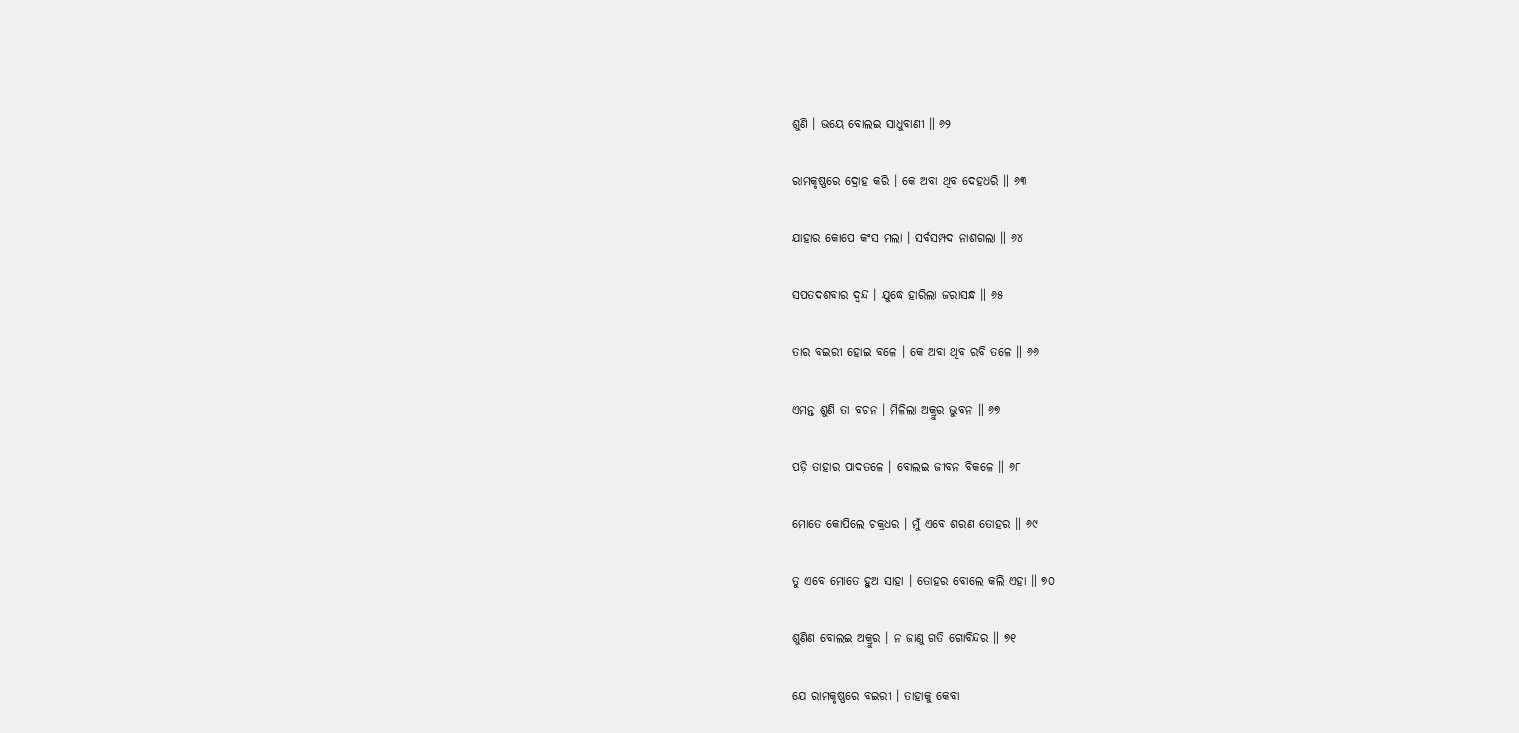ଶୁଣି । ଭୟେ ବୋଲଇ ସାଧୁବାଣୀ ॥ ୬୨

ରାମକୃଷ୍ଣରେ ଦ୍ରୋହ କରି । କେ ଅବା ଥିବ ଦେହଧରି ॥ ୬୩

ଯାହାର କୋପେ କଂସ ମଲା । ସର୍ବସମ୍ପଦ ନାଶଗଲା ॥ ୬୪

ସପତଦଶବାର ଦ୍ୱନ୍ଦ । ଯୁଦ୍ଧେ ହାରିଲା ଜରାସନ୍ଧ ॥ ୬୫

ତାର ବଇରୀ ହୋଇ ବଳେ । କେ ଅବା ଥିବ ରବି ତଳେ ॥ ୬୬

ଏମନ୍ତ ଶୁଣି ତା ବଚନ । ମିଳିଲା ଅକ୍ରୁର ଭୁବନ ॥ ୬୭

ପଡ଼ି ତାହାର ପାଦତଳେ । ବୋଲଇ ଜୀବନ ବିକଳେ ॥ ୬୮

ମୋତେ କୋପିଲେ ଚକ୍ରଧର । ମୁଁ ଏବେ ଶରଣ ତୋହର ॥ ୬୯

ତୁ ଏବେ ମୋତେ ହୁଅ ସାହା । ତୋହର ବୋଲେ କଲି ଏହା ॥ ୭୦

ଶୁଣିଣ ବୋଲଇ ଅକ୍ରୁର । ନ ଜାଣୁ ଗତି ଗୋବିନ୍ଦର ॥ ୭୧

ଯେ ରାମକୃଷ୍ଣରେ ବଇରୀ । ତାହାକୁ କେବା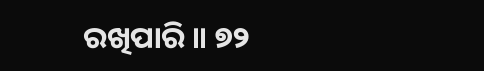ରଖିପାରି ॥ ୭୨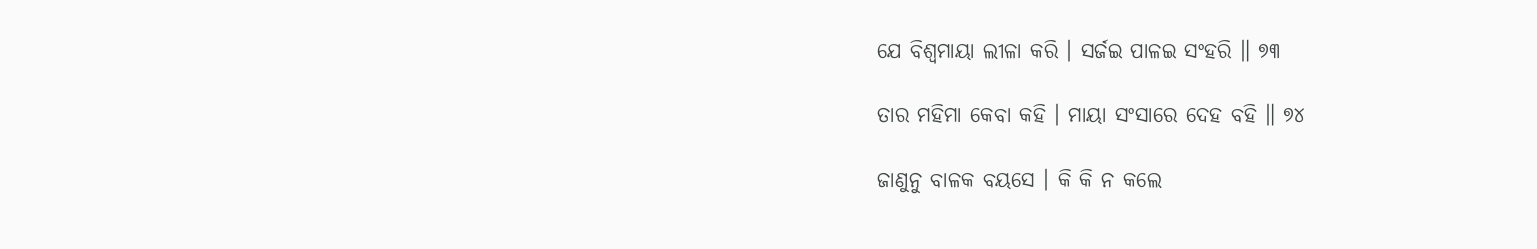ଯେ ବିଶ୍ୱମାୟା ଲୀଳା କରି । ସର୍ଜଇ ପାଳଇ ସଂହରି ॥ ୭୩

ତାର ମହିମା କେବା କହି । ମାୟା ସଂସାରେ ଦେହ ବହି ॥ ୭୪

ଜାଣୁନୁ ବାଳକ ବୟସେ । କି କି ନ କଲେ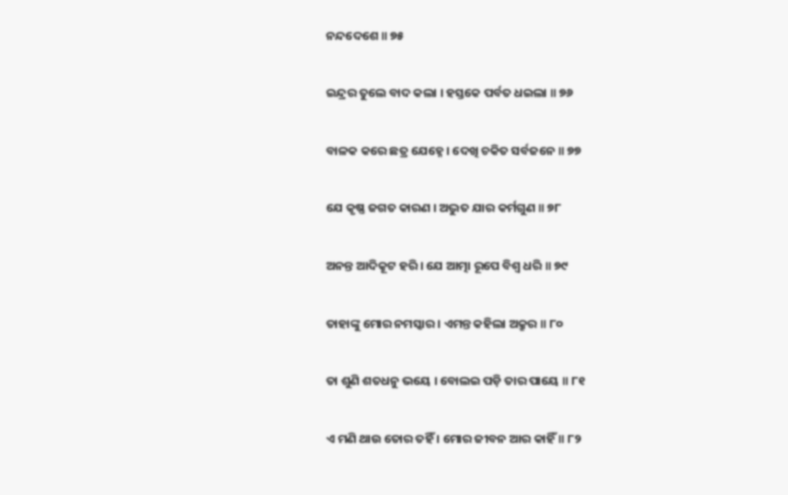ନନ୍ଦଦେଶେ ॥ ୭୫

ଇନ୍ଦ୍ରର ତୁଲେ ବାଦ କଲା । ହସ୍ତକେ ପର୍ବତ ଧଇଲା ॥ ୭୬

ବାଳକ କରେ ଛତ୍ର ଯେହ୍ନେ । ଦେଖି ଚକିତ ସର୍ବଜନେ ॥ ୭୭

ଯେ କୃଷ୍ଣ ଜଗତ କାରଣ । ଅଦ୍ଭୁତ ଯାର କର୍ମଗୁଣ ॥ ୭୮

ଅନନ୍ତ ଆଦିକୂଟ ହରି । ଯେ ଆତ୍ମା ରୂପେ ବିଶ୍ୱ ଧରି ॥ ୭୯

ତାହାଙ୍କୁ ମୋର ନମସ୍କାର । ଏମନ୍ତ କହିଲା ଅକ୍ରୁର ॥ ୮୦

ତା ଶୁଣି ଶତଧନୁ ଭୟେ । ବୋଲଇ ପଡ଼ି ତାର ପାୟେ ॥ ୮୧

ଏ ମଣି ଥାଉ ତୋର ତହିଁ । ମୋର ଜୀବନ ଆର କାହିଁ ॥ ୮୨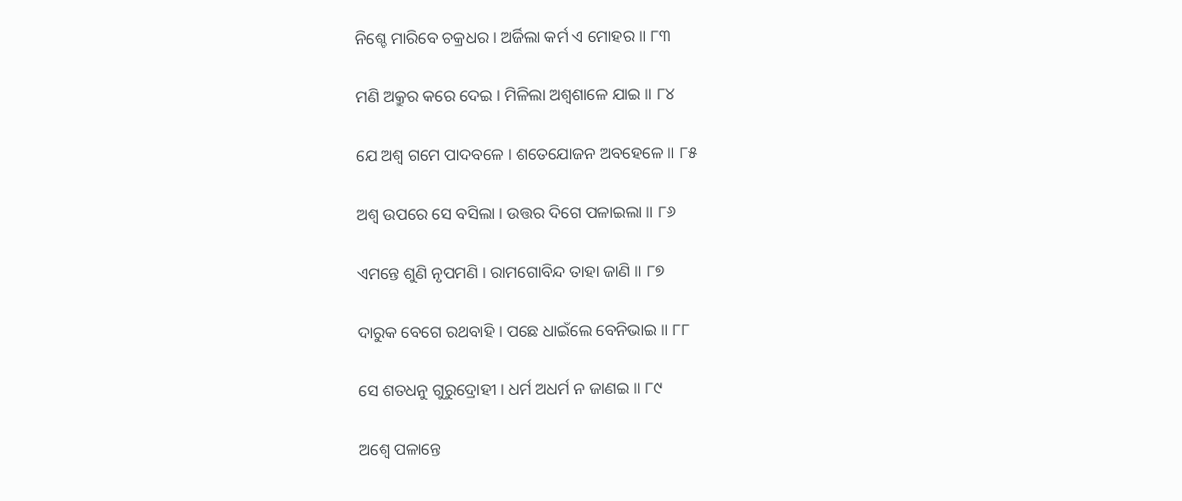ନିଶ୍ଚେ ମାରିବେ ଚକ୍ରଧର । ଅର୍ଜିଲା କର୍ମ ଏ ମୋହର ॥ ୮୩

ମଣି ଅକ୍ରୁର କରେ ଦେଇ । ମିଳିଲା ଅଶ୍ୱଶାଳେ ଯାଇ ॥ ୮୪

ଯେ ଅଶ୍ୱ ଗମେ ପାଦବଳେ । ଶତେଯୋଜନ ଅବହେଳେ ॥ ୮୫

ଅଶ୍ୱ ଉପରେ ସେ ବସିଲା । ଉତ୍ତର ଦିଗେ ପଳାଇଲା ॥ ୮୬

ଏମନ୍ତେ ଶୁଣି ନୃପମଣି । ରାମଗୋବିନ୍ଦ ତାହା ଜାଣି ॥ ୮୭

ଦାରୁକ ବେଗେ ରଥବାହି । ପଛେ ଧାଇଁଲେ ବେନିଭାଇ ॥ ୮୮

ସେ ଶତଧନୁ ଗୁରୁଦ୍ରୋହୀ । ଧର୍ମ ଅଧର୍ମ ନ ଜାଣଇ ॥ ୮୯

ଅଶ୍ୱେ ପଳାନ୍ତେ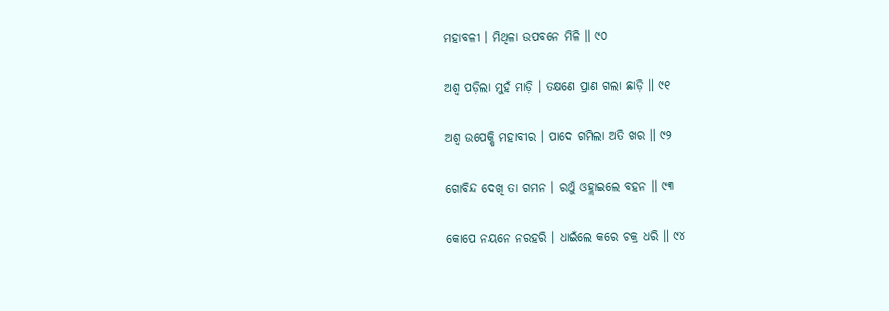ମହାବଳୀ । ମିଥିଳା ଉପବନେ ମିଳି ॥ ୯୦

ଅଶ୍ୱ ପଡ଼ିଲା ମୁହଁ ମାଡ଼ି । ତକ୍ଷଣେ ପ୍ରାଣ ଗଲା ଛାଡ଼ି ॥ ୯୧

ଅଶ୍ୱ ଉପେକ୍ଷି ମହାବୀର । ପାଦେ ଗମିଲା ଅତି ଖର ॥ ୯୨

ଗୋବିନ୍ଦ ଦେଖି ତା ଗମନ । ରଥୁଁ ଓହ୍ଲାଇଲେ ବହନ ॥ ୯୩

କୋପେ ନୟନେ ନରହରି । ଧାଇଁଲେ କରେ ଚକ୍ର ଧରି ॥ ୯୪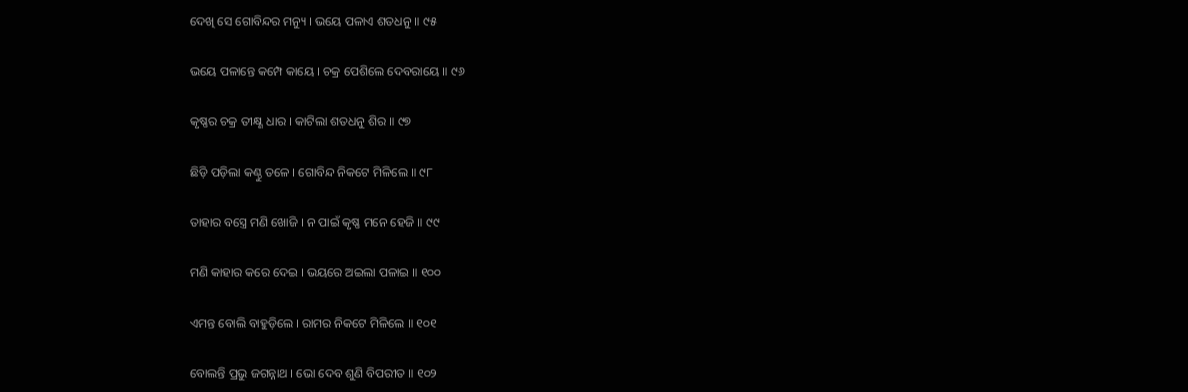ଦେଖି ସେ ଗୋବିନ୍ଦର ମନ୍ୟୁ । ଭୟେ ପଳାଏ ଶତଧନୁ ॥ ୯୫

ଭୟେ ପଳାନ୍ତେ କମ୍ପେ କାୟେ । ଚକ୍ର ପେଶିଲେ ଦେବରାୟେ ॥ ୯୬

କୃଷ୍ଣର ଚକ୍ର ତୀକ୍ଷ୍ଣ ଧାର । କାଟିଲା ଶତଧନୁ ଶିର ॥ ୯୭

ଛିଡ଼ି ପଡ଼ିଲା କଣ୍ଠୁ ତଳେ । ଗୋବିନ୍ଦ ନିକଟେ ମିଳିଲେ ॥ ୯୮

ତାହାର ବସ୍ତ୍ରେ ମଣି ଖୋଜି । ନ ପାଇଁ କୃଷ୍ଣ ମନେ ହେଜି ॥ ୯୯

ମଣି କାହାର କରେ ଦେଇ । ଭୟରେ ଅଇଲା ପଳାଇ ॥ ୧୦୦

ଏମନ୍ତ ବୋଲି ବାହୁଡ଼ିଲେ । ରାମର ନିକଟେ ମିଳିଲେ ॥ ୧୦୧

ବୋଲନ୍ତି ପ୍ରଭୁ ଜଗନ୍ନାଥ । ଭୋ ଦେବ ଶୁଣି ବିପରୀତ ॥ ୧୦୨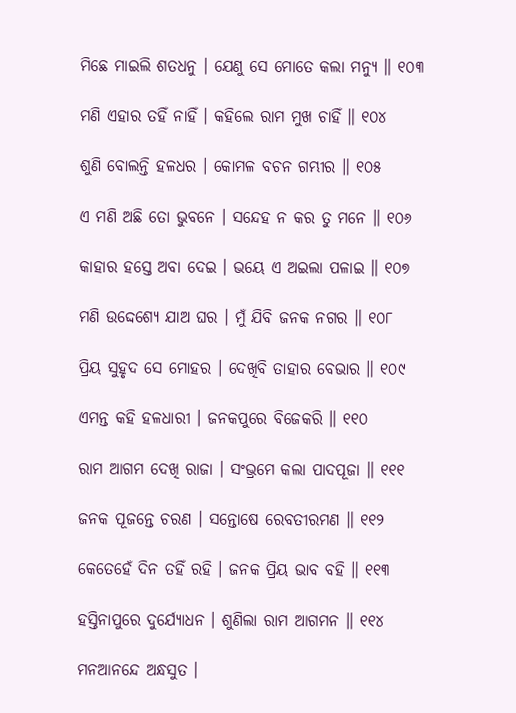ମିଛେ ମାଇଲି ଶତଧନୁ । ଯେଣୁ ସେ ମୋତେ କଲା ମନ୍ୟୁ ॥ ୧୦୩

ମଣି ଏହାର ତହିଁ ନାହିଁ । କହିଲେ ରାମ ମୁଖ ଚାହିଁ ॥ ୧୦୪

ଶୁଣି ବୋଲନ୍ତି ହଳଧର । କୋମଳ ବଚନ ଗମ୍ଭୀର ॥ ୧୦୫

ଏ ମଣି ଅଛି ତୋ ଭୁବନେ । ସନ୍ଦେହ ନ କର ତୁ ମନେ ॥ ୧୦୬

କାହାର ହସ୍ତେ ଅବା ଦେଇ । ଭୟେ ଏ ଅଇଲା ପଳାଇ ॥ ୧୦୭

ମଣି ଉଦ୍ଦେଶ୍ୟେ ଯାଅ ଘର । ମୁଁ ଯିବି ଜନକ ନଗର ॥ ୧୦୮

ପ୍ରିୟ ସୁହୃଦ ସେ ମୋହର । ଦେଖିବି ତାହାର ବେଭାର ॥ ୧୦୯

ଏମନ୍ତ କହି ହଳଧାରୀ । ଜନକପୁରେ ବିଜେକରି ॥ ୧୧୦

ରାମ ଆଗମ ଦେଖି ରାଜା । ସଂଭ୍ରମେ କଲା ପାଦପୂଜା ॥ ୧୧୧

ଜନକ ପୂଜନ୍ତେ ଚରଣ । ସନ୍ତୋଷେ ରେବତୀରମଣ ॥ ୧୧୨

କେତେହେଁ ଦିନ ତହିଁ ରହି । ଜନକ ପ୍ରିୟ ଭାବ ବହି ॥ ୧୧୩

ହସ୍ତିନାପୁରେ ଦୁର୍ଯ୍ୟୋଧନ । ଶୁଣିଲା ରାମ ଆଗମନ ॥ ୧୧୪

ମନଆନନ୍ଦେ ଅନ୍ଧସୁତ ।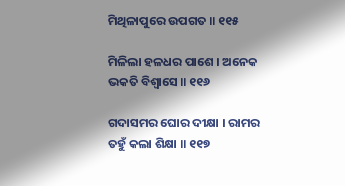ମିଥିଳାପୁରେ ଉପଗତ ॥ ୧୧୫

ମିଳିଲା ହଳଧର ପାଶେ । ଅନେକ ଭକତି ବିଶ୍ୱାସେ ॥ ୧୧୬

ଗଦାସମର ଘୋର ଦୀକ୍ଷା । ରାମର ତହୁଁ କଲା ଶିକ୍ଷା ॥ ୧୧୭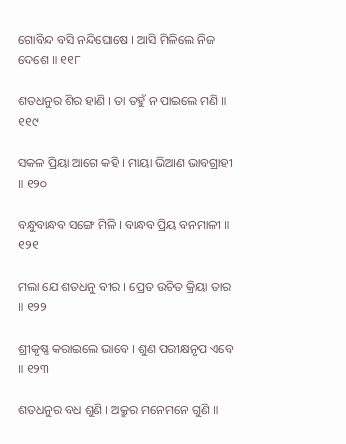ଗୋବିନ୍ଦ ବସି ନନ୍ଦିଘୋଷେ । ଆସି ମିଳିଲେ ନିଜ ଦେଶେ ॥ ୧୧୮

ଶତଧନୁର ଶିର ହାଣି । ତା ତହୁଁ ନ ପାଇଲେ ମଣି ॥ ୧୧୯

ସକଳ ପ୍ରିୟା ଆଗେ କହି । ମାୟା ଭିଆଣ ଭାବଗ୍ରାହୀ ॥ ୧୨୦

ବନ୍ଧୁବାନ୍ଧବ ସଙ୍ଗେ ମିଳି । ବାନ୍ଧବ ପ୍ରିୟ ବନମାଳୀ ॥ ୧୨୧

ମଲା ଯେ ଶତଧନୁ ବୀର । ପ୍ରେତ ଉଚିତ କ୍ରିୟା ତାର ॥ ୧୨୨

ଶ୍ରୀକୃଷ୍ଣ କରାଇଲେ ଭାବେ । ଶୁଣ ପରୀକ୍ଷନୃପ ଏବେ ॥ ୧୨୩

ଶତଧନୁର ବଧ ଶୁଣି । ଅକ୍ରୁର ମନେମନେ ଗୁଣି ॥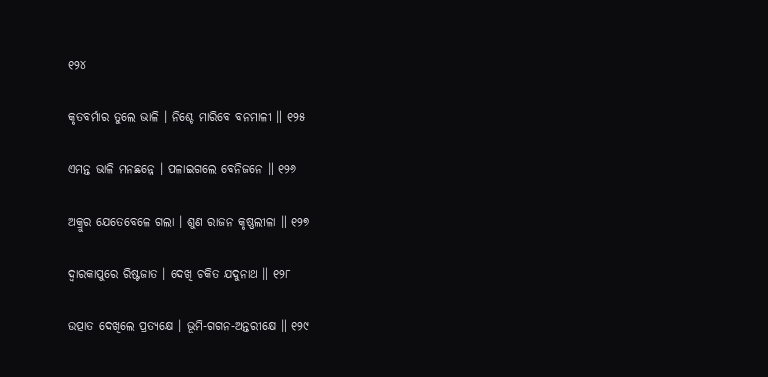୧୨୪

କୃତବର୍ମାର ତୁଲେ ଭାଳି । ନିଶ୍ଚେ ମାରିବେ ବନମାଳୀ ॥ ୧୨୫

ଏମନ୍ତ ଭାଳି ମନଛନ୍ନେ । ପଳାଇଗଲେ ବେନିଜନେ ॥ ୧୨୬

ଅକ୍ରୁର ଯେତେବେଳେ ଗଲା । ଶୁଣ ରାଜନ କୃଷ୍ଣଲୀଳା ॥ ୧୨୭

ଦ୍ୱାରକାପୁରେ ରିଷ୍ଟଜାତ । ଦେଖି ଚକିତ ଯଦୁନାଥ ॥ ୧୨୮

ଉତ୍ପାତ ଦେଖିଲେ ପ୍ରତ୍ୟକ୍ଷେ । ଭୂମି-ଗଗନ-ଅନ୍ତରୀକ୍ଷେ ॥ ୧୨୯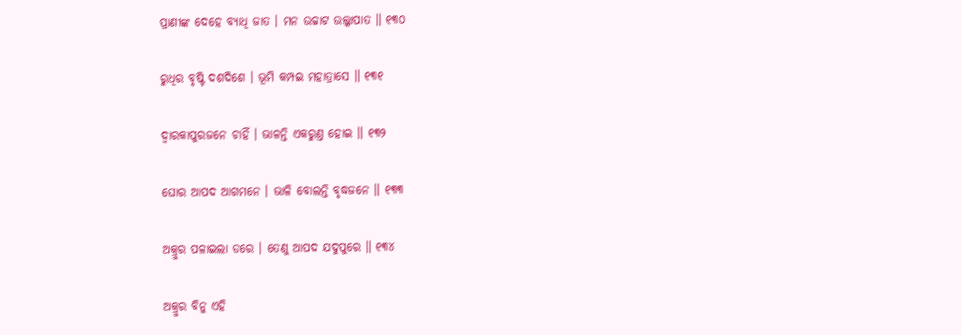ପ୍ରାଣୀଙ୍କ ଦେହେ ବ୍ୟାଧି ଜାତ । ମନ ଉଚ୍ଚାଟ ଉଲ୍କାପାତ ॥ ୧୩୦

ରୁଧିର ବୃଷ୍ଟି ଦଶଦିଶେ । ଭୂମି କମ୍ପଇ ମହାତ୍ରାସେ ॥ ୧୩୧

ଦ୍ୱାରକାପୁରଜନେ ଚାହିଁ । ଭାଳନ୍ତି ଏକରୁଣ୍ତ ହୋଇ ॥ ୧୩୨

ଘୋର ଆପଦ ଆଗମନେ । ଭାଳି ବୋଲନ୍ତି ବୃଦ୍ଧଜନେ ॥ ୧୩୩

ଅକ୍ରୁର ପଳାଇଲା ଡରେ । ତେଣୁ ଆପଦ ଯଦୁପୁରେ ॥ ୧୩୪

ଅକ୍ରୁର ବିନୁ ଏହି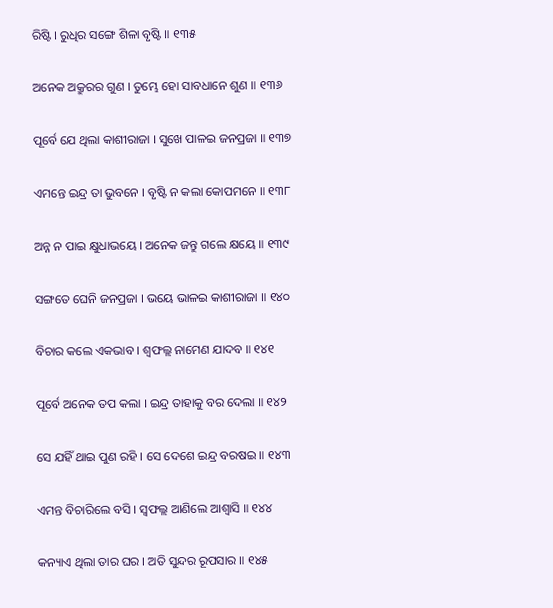ରିଷ୍ଟି । ରୁଧିର ସଙ୍ଗେ ଶିଳା ବୃଷ୍ଟି ॥ ୧୩୫

ଅନେକ ଅକ୍ରୁରର ଗୁଣ । ତୁମ୍ଭେ ହୋ ସାବଧାନେ ଶୁଣ ॥ ୧୩୬

ପୂର୍ବେ ଯେ ଥିଲା କାଶୀରାଜା । ସୁଖେ ପାଳଇ ଜନପ୍ରଜା ॥ ୧୩୭

ଏମନ୍ତେ ଇନ୍ଦ୍ର ତା ଭୁବନେ । ବୃଷ୍ଟି ନ କଲା କୋପମନେ ॥ ୧୩୮

ଅନ୍ନ ନ ପାଇ କ୍ଷୁଧାଭୟେ । ଅନେକ ଜନ୍ତୁ ଗଲେ କ୍ଷୟେ ॥ ୧୩୯

ସଙ୍ଗତେ ଘେନି ଜନପ୍ରଜା । ଭୟେ ଭାଳଇ କାଶୀରାଜା ॥ ୧୪୦

ବିଚାର କଲେ ଏକଭାବ । ଶ୍ୱଫଲ୍ଲ ନାମେଣ ଯାଦବ ॥ ୧୪୧

ପୂର୍ବେ ଅନେକ ତପ କଲା । ଇନ୍ଦ୍ର ତାହାକୁ ବର ଦେଲା ॥ ୧୪୨

ସେ ଯହିଁ ଥାଇ ପୁଣ ରହି । ସେ ଦେଶେ ଇନ୍ଦ୍ର ବରଷଇ ॥ ୧୪୩

ଏମନ୍ତ ବିଚାରିଲେ ବସି । ସ୍ୱଫଲ୍ଲ ଆଣିଲେ ଆଶ୍ୱାସି ॥ ୧୪୪

କନ୍ୟାଏ ଥିଲା ତାର ଘର । ଅତି ସୁନ୍ଦର ରୂପସାର ॥ ୧୪୫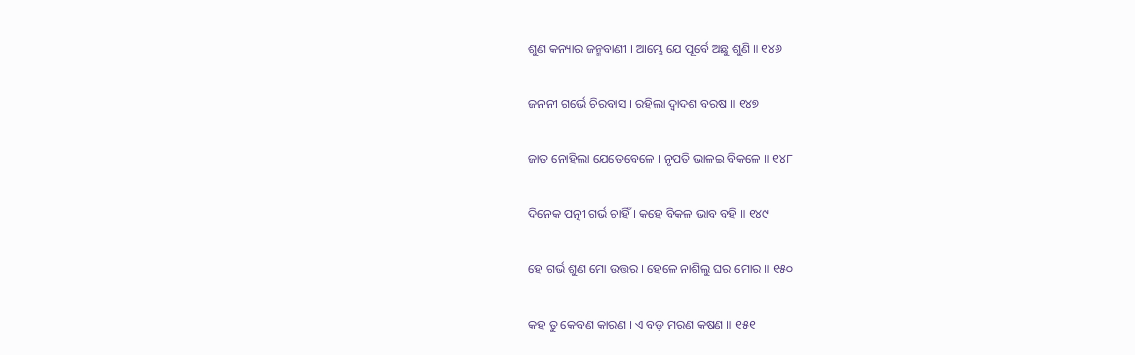ଶୁଣ କନ୍ୟାର ଜନ୍ମବାଣୀ । ଆମ୍ଭେ ଯେ ପୂର୍ବେ ଅଛୁ ଶୁଣି ॥ ୧୪୬

ଜନନୀ ଗର୍ଭେ ଚିରବାସ । ରହିଲା ଦ୍ୱାଦଶ ବରଷ ॥ ୧୪୭

ଜାତ ନୋହିଲା ଯେତେବେଳେ । ନୃପତି ଭାଳଇ ବିକଳେ ॥ ୧୪୮

ଦିନେକ ପତ୍ନୀ ଗର୍ଭ ଚାହିଁ । କହେ ବିକଳ ଭାବ ବହି ॥ ୧୪୯

ହେ ଗର୍ଭ ଶୁଣ ମୋ ଉତ୍ତର । ହେଳେ ନାଶିଲୁ ଘର ମୋର ॥ ୧୫୦

କହ ତୁ କେବଣ କାରଣ । ଏ ବଡ଼ ମରଣ କଷଣ ॥ ୧୫୧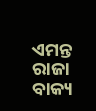ଏମନ୍ତ ରାଜା ବାକ୍ୟ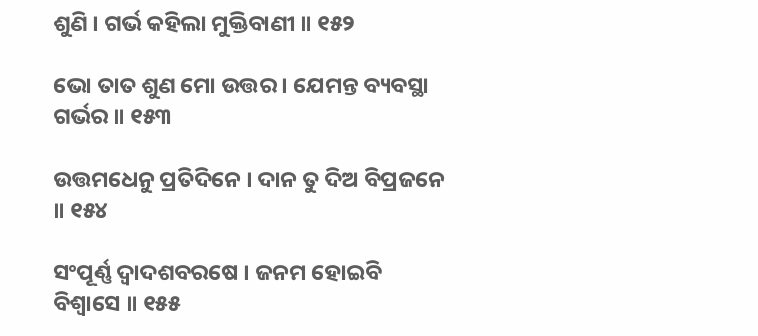ଶୁଣି । ଗର୍ଭ କହିଲା ମୁକ୍ତିବାଣୀ ॥ ୧୫୨

ଭୋ ତାତ ଶୁଣ ମୋ ଉତ୍ତର । ଯେମନ୍ତ ବ୍ୟବସ୍ଥା ଗର୍ଭର ॥ ୧୫୩

ଉତ୍ତମଧେନୁ ପ୍ରତିଦିନେ । ଦାନ ତୁ ଦିଅ ବିପ୍ରଜନେ ॥ ୧୫୪

ସଂପୂର୍ଣ୍ଣ ଦ୍ୱାଦଶବରଷେ । ଜନମ ହୋଇବି ବିଶ୍ୱାସେ ॥ ୧୫୫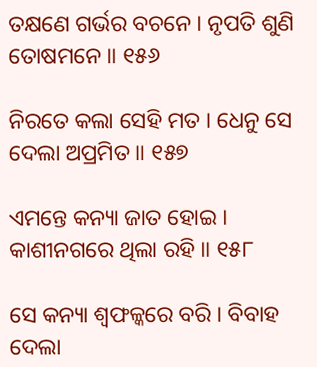ତକ୍ଷଣେ ଗର୍ଭର ବଚନେ । ନୃପତି ଶୁଣି ତୋଷମନେ ॥ ୧୫୬

ନିରତେ କଲା ସେହି ମତ । ଧେନୁ ସେ ଦେଲା ଅପ୍ରମିତ ॥ ୧୫୭

ଏମନ୍ତେ କନ୍ୟା ଜାତ ହୋଇ । କାଶୀନଗରେ ଥିଲା ରହି ॥ ୧୫୮

ସେ କନ୍ୟା ଶ୍ୱଫଳ୍କରେ ବରି । ବିବାହ ଦେଲା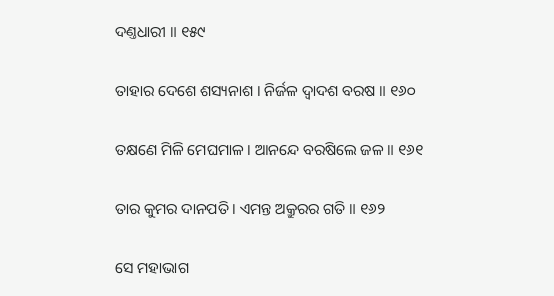ଦଣ୍ତଧାରୀ ॥ ୧୫୯

ତାହାର ଦେଶେ ଶସ୍ୟନାଶ । ନିର୍ଜଳ ଦ୍ୱାଦଶ ବରଷ ॥ ୧୬୦

ତକ୍ଷଣେ ମିଳି ମେଘମାଳ । ଆନନ୍ଦେ ବରଷିଲେ ଜଳ ॥ ୧୬୧

ତାର କୁମର ଦାନପତି । ଏମନ୍ତ ଅକ୍ରୁରର ଗତି ॥ ୧୬୨

ସେ ମହାଭାଗ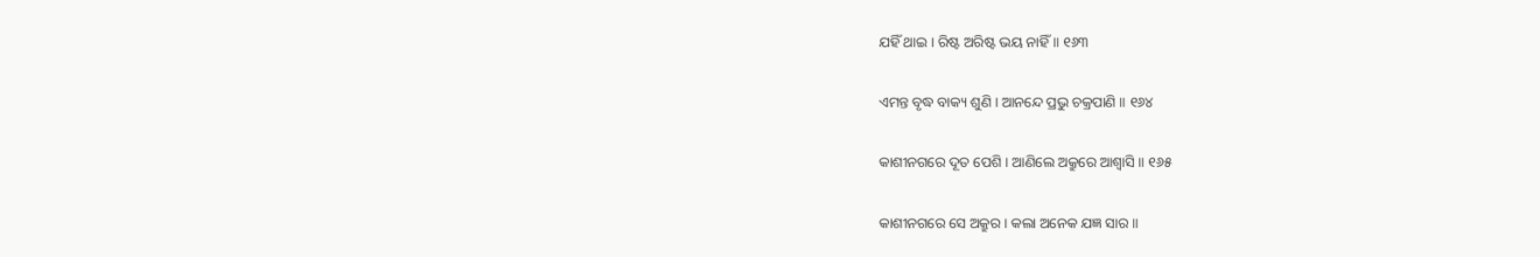ଯହିଁ ଥାଇ । ରିଷ୍ଟ ଅରିଷ୍ଟ ଭୟ ନାହିଁ ॥ ୧୬୩

ଏମନ୍ତ ବୃଦ୍ଧ ବାକ୍ୟ ଶୁଣି । ଆନନ୍ଦେ ପ୍ରଭୁ ଚକ୍ରପାଣି ॥ ୧୬୪

କାଶୀନଗରେ ଦୂତ ପେଶି । ଆଣିଲେ ଅକ୍ରୁରେ ଆଶ୍ୱାସି ॥ ୧୬୫

କାଶୀନଗରେ ସେ ଅକ୍ରୁର । କଲା ଅନେକ ଯଜ୍ଞ ସାର ॥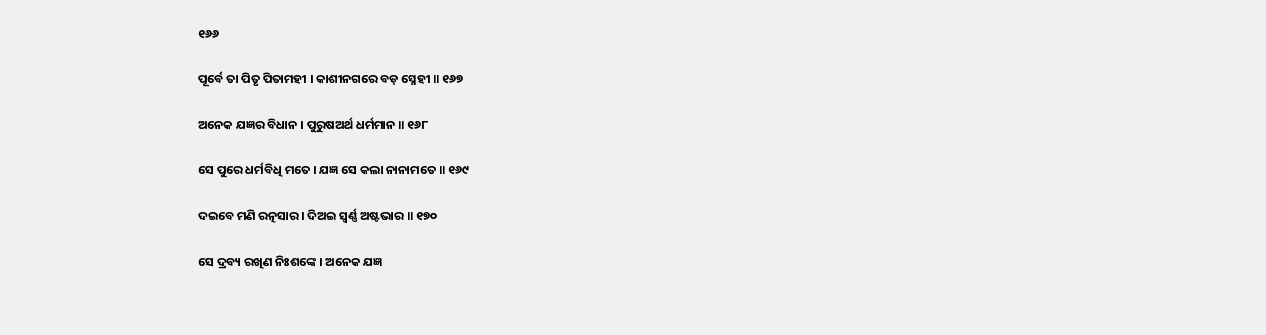୧୬୬

ପୂର୍ବେ ତା ପିତୃ ପିତାମହୀ । କାଶୀନଗରେ ବଡ଼ ସ୍ନେହୀ ॥ ୧୬୭

ଅନେକ ଯଜ୍ଞର ବିଧାନ । ପୁରୁଷଅର୍ଥ ଧର୍ମମାନ ॥ ୧୬୮

ସେ ପୁରେ ଧର୍ମବିଧି ମତେ । ଯଜ୍ଞ ସେ କଲା ନାନାମତେ ॥ ୧୬୯

ଦଇବେ ମଣି ରତ୍ନସାର । ଦିଅଇ ସ୍ୱର୍ଣ୍ଣ ଅଷ୍ଟଭାର ॥ ୧୭୦

ସେ ଦ୍ରବ୍ୟ ରଖିଣ ନିଃଶଙ୍କେ । ଅନେକ ଯଜ୍ଞ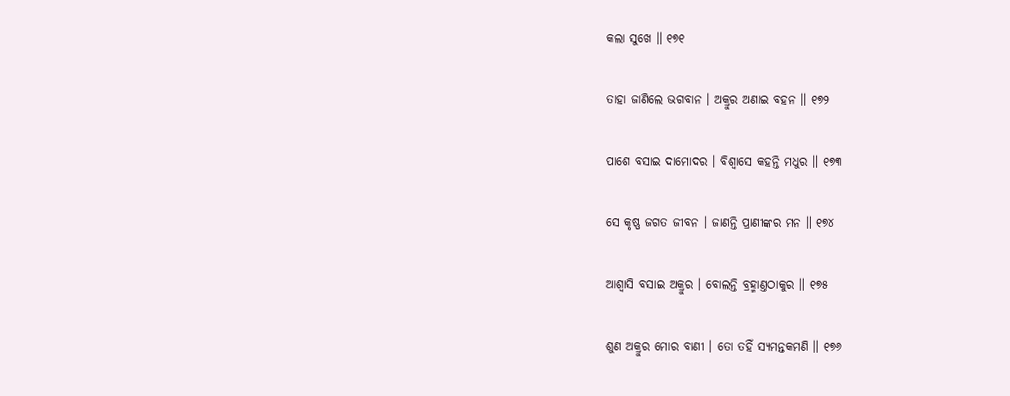କଲା ସୁଖେ ॥ ୧୭୧

ତାହା ଜାଣିଲେ ଭଗବାନ । ଅକ୍ରୁର ଅଣାଇ ବହନ ॥ ୧୭୨

ପାଶେ ବସାଇ ଦାମୋଦର । ବିଶ୍ୱାସେ କହନ୍ତି ମଧୁର ॥ ୧୭୩

ସେ କୃଷ୍ଣ ଜଗତ ଜୀବନ । ଜାଣନ୍ତି ପ୍ରାଣୀଙ୍କର ମନ ॥ ୧୭୪

ଆଶ୍ୱାସି ବସାଇ ଅକ୍ରୁର । ବୋଲନ୍ତି ବ୍ରହ୍ମାଣ୍ତଠାକୁର ॥ ୧୭୫

ଶୁଣ ଅକ୍ରୁର ମୋର ବାଣୀ । ତୋ ତହିଁ ସ୍ୟମନ୍ତକମଣି ॥ ୧୭୬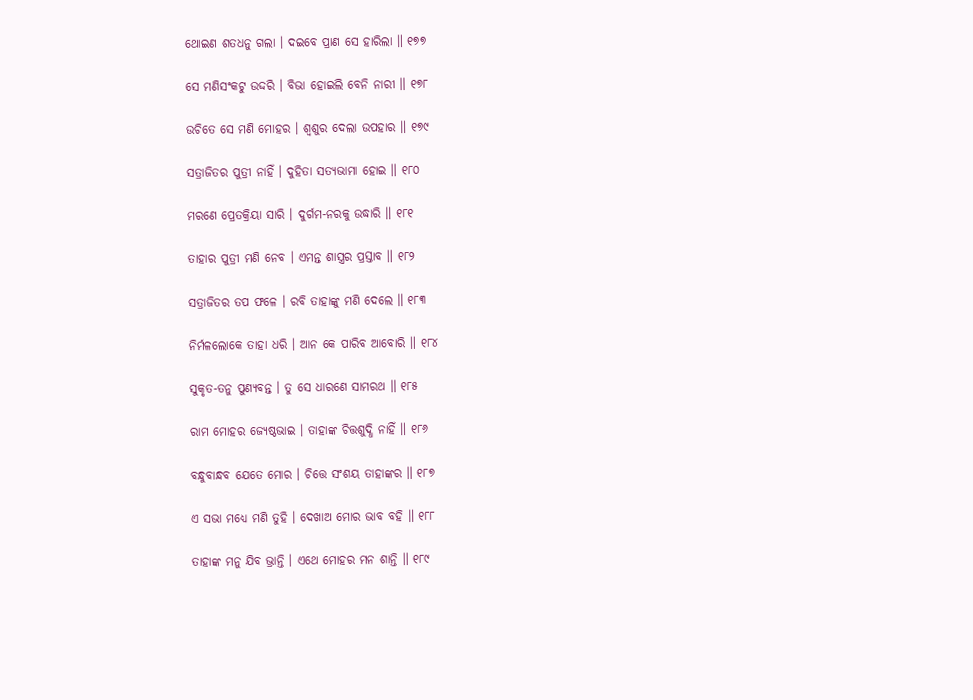ଥୋଇଣ ଶତଧନୁ ଗଲା । ଦଇବେ ପ୍ରାଣ ସେ ହାରିଲା ॥ ୧୭୭

ସେ ମଣିସଂକଟୁ ଉଦ୍ଦରି । ବିଭା ହୋଇଲି ବେନି ନାରୀ ॥ ୧୭୮

ଉଚିତେ ସେ ମଣି ମୋହର । ଶ୍ୱଶୁର ଦେଲା ଉପହାର ॥ ୧୭୯

ସତ୍ରାଜିତର ପୁତ୍ରୀ ନାହିଁ । ଦୁହିତା ସତ୍ୟଭାମା ହୋଇ ॥ ୧୮୦

ମରଣେ ପ୍ରେତକ୍ରିୟା ସାରି । ଦୁର୍ଗମ-ନରକୁ ଉଦ୍ଧାରି ॥ ୧୮୧

ତାହାର ପୁତ୍ରୀ ମଣି ନେବ । ଏମନ୍ତ ଶାସ୍ତ୍ରର ପ୍ରସ୍ତାବ ॥ ୧୮୨

ସତ୍ରାଜିତର ତପ ଫଳେ । ରବି ତାହାଙ୍କୁ ମଣି ଦେଲେ ॥ ୧୮୩

ନିର୍ମଳଲୋକେ ତାହା ଧରି । ଆନ କେ ପାରିବ ଆବୋରି ॥ ୧୮୪

ସୁକୃତ-ତନୁ ପୁଣ୍ୟବନ୍ତ । ତୁ ସେ ଧାରଣେ ସାମରଥ ॥ ୧୮୫

ରାମ ମୋହର ଜ୍ୟେଷ୍ଠଭାଇ । ତାହାଙ୍କ ଚିତ୍ତଶୁଦ୍ଧି ନାହିଁ ॥ ୧୮୬

ବନ୍ଧୁବାନ୍ଧବ ଯେତେ ମୋର । ଚିତ୍ତେ ସଂଶୟ ତାହାଙ୍କର ॥ ୧୮୭

ଏ ସଭା ମଧ୍ୟେ ମଣି ତୁହି । ଦେଖାଅ ମୋର ଭାବ ବହି ॥ ୧୮୮

ତାହାଙ୍କ ମନୁ ଯିବ ଭ୍ରାନ୍ତି । ଏଥେ ମୋହର ମନ ଶାନ୍ତି ॥ ୧୮୯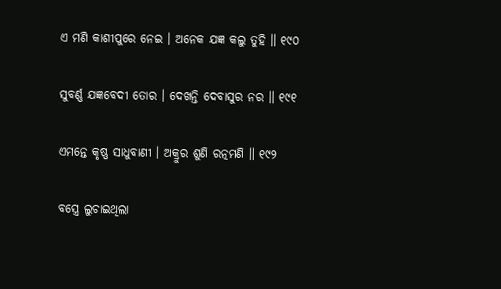ଏ ମଣି କାଶୀପୁରେ ନେଇ । ଅନେକ ଯଜ୍ଞ କଲୁ ତୁହି ॥ ୧୯୦

ସୁବର୍ଣ୍ଣ ଯଜ୍ଞବେଦୀ ତୋର । ଦେଖନ୍ତି ଦେବାସୁର ନର ॥ ୧୯୧

ଏମନ୍ତେ କୃଷ୍ଣ ସାଧୁବାଣୀ । ଅକ୍ରୁର ଶୁଣି ରତ୍ନମଣି ॥ ୧୯୨

ବସ୍ତ୍ରେ ଲୁଚାଇଥିଲା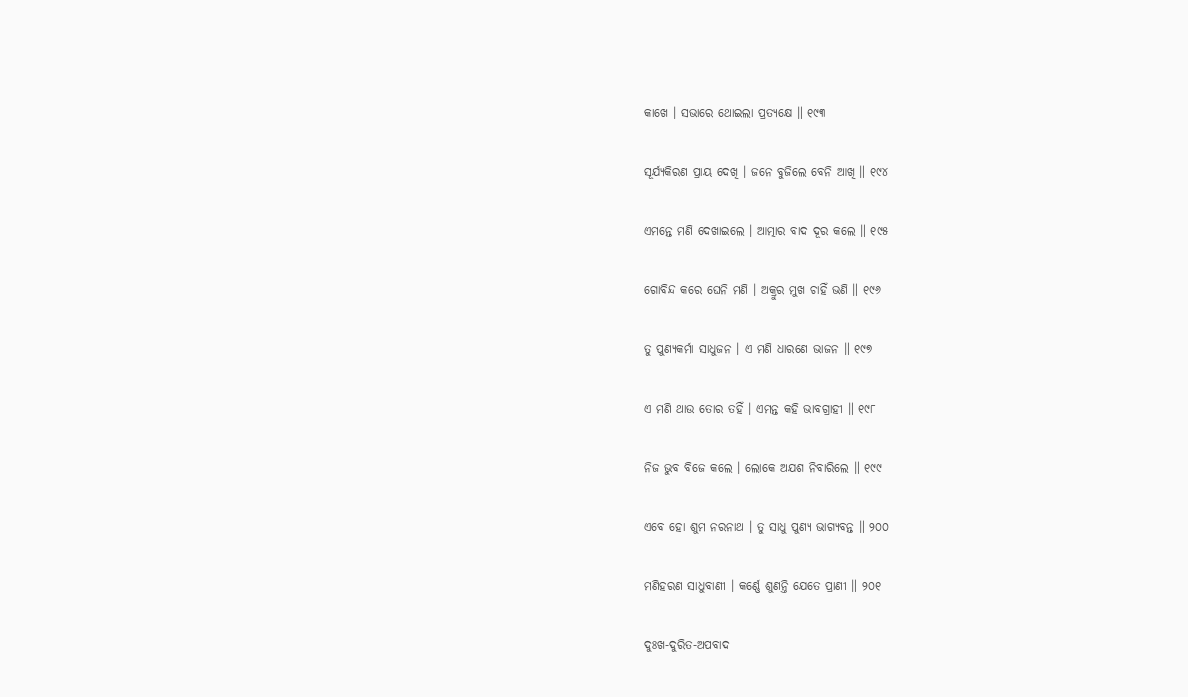କାଖେ । ସଭାରେ ଥୋଇଲା ପ୍ରତ୍ୟକ୍ଷେ ॥ ୧୯୩

ସୂର୍ଯ୍ୟକିରଣ ପ୍ରାୟ ଦେଖି । ଜନେ ବୁଜିଲେ ବେନି ଆଖି ॥ ୧୯୪

ଏମନ୍ତେ ମଣି ଦେଖାଇଲେ । ଆତ୍ମାର ବାଦ ଦୂର କଲେ ॥ ୧୯୫

ଗୋବିନ୍ଦ କରେ ଘେନି ମଣି । ଅକ୍ରୁର ମୁଖ ଚାହିଁ ଭଣି ॥ ୧୯୬

ତୁ ପୁଣ୍ୟକର୍ମା ସାଧୁଜନ । ଏ ମଣି ଧାରଣେ ଭାଜନ ॥ ୧୯୭

ଏ ମଣି ଥାଉ ତୋର ତହିଁ । ଏମନ୍ତ କହି ଭାବଗ୍ରାହୀ ॥ ୧୯୮

ନିଜ ଭୁବ ବିଜେ କଲେ । ଲୋକେ ଅଯଶ ନିବାରିଲେ ॥ ୧୯୯

ଏବେ ହୋ ଶୁମ ନରନାଥ । ତୁ ସାଧୁ ପୁଣ୍ୟ ଭାଗ୍ୟବନ୍ତ ॥ ୨୦୦

ମଣିହରଣ ସାଧୁବାଣୀ । କର୍ଣ୍ଣେ ଶୁଣନ୍ତି ଯେତେ ପ୍ରାଣୀ ॥ ୨୦୧

ଦୁଃଖ-ଦୁରିତ-ଅପବାଦ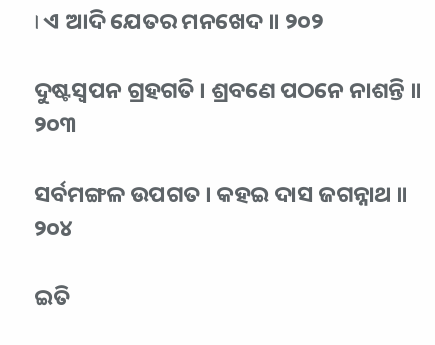। ଏ ଆଦି ଯେତର ମନଖେଦ ॥ ୨୦୨

ଦୁଷ୍ଟସ୍ୱପନ ଗ୍ରହଗତି । ଶ୍ରବଣେ ପଠନେ ନାଶନ୍ତି ॥ ୨୦୩

ସର୍ବମଙ୍ଗଳ ଉପଗତ । କହଇ ଦାସ ଜଗନ୍ନାଥ ॥ ୨୦୪

ଇତି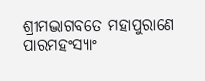ଶ୍ରୀମଦ୍ଭାଗବତେ ମହାପୁରାଣେ ପାରମହଂସ୍ୟାଂ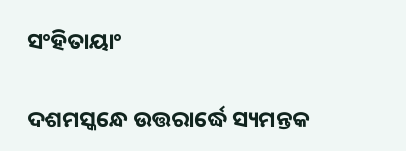ସଂହିତାୟାଂ

ଦଶମସ୍କନ୍ଧେ ଉତ୍ତରାର୍ଦ୍ଧେ ସ୍ୟମନ୍ତକ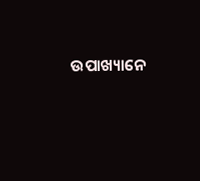ଉପାଖ୍ୟାନେ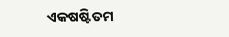ଏକଷଷ୍ଟିତମ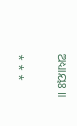ଅଧ୍ୟାୟଃ ॥

* * *